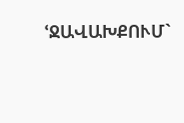ՙՋԱՎԱԽՔՈՒՄ`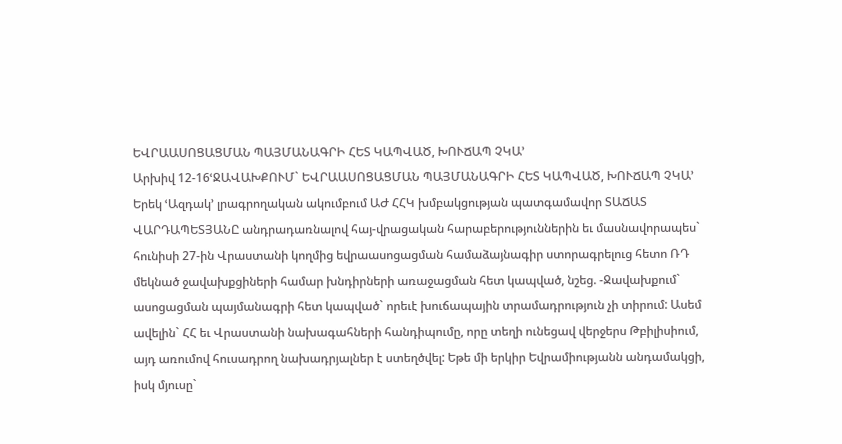ԵՎՐԱԱՍՈՑԱՑՄԱՆ ՊԱՅՄԱՆԱԳՐԻ ՀԵՏ ԿԱՊՎԱԾ, ԽՈՒՃԱՊ ՉԿԱ՚
Արխիվ 12-16ՙՋԱՎԱԽՔՈՒՄ` ԵՎՐԱԱՍՈՑԱՑՄԱՆ ՊԱՅՄԱՆԱԳՐԻ ՀԵՏ ԿԱՊՎԱԾ, ԽՈՒՃԱՊ ՉԿԱ՚
Երեկ ՙԱզդակ՚ լրագրողական ակումբում ԱԺ ՀՀԿ խմբակցության պատգամավոր ՏԱՃԱՏ ՎԱՐԴԱՊԵՏՅԱՆԸ անդրադառնալով հայ-վրացական հարաբերություններին եւ մասնավորապես` հունիսի 27-ին Վրաստանի կողմից եվրաասոցացման համաձայնագիր ստորագրելուց հետո ՌԴ մեկնած ջավախքցիների համար խնդիրների առաջացման հետ կապված, նշեց. -Ջավախքում` ասոցացման պայմանագրի հետ կապված` որեւէ խուճապային տրամադրություն չի տիրում: Ասեմ ավելին` ՀՀ եւ Վրաստանի նախագահների հանդիպումը, որը տեղի ունեցավ վերջերս Թբիլիսիում, այդ առումով հուսադրող նախադրյալներ է ստեղծվել: Եթե մի երկիր Եվրամիությանն անդամակցի, իսկ մյուսը`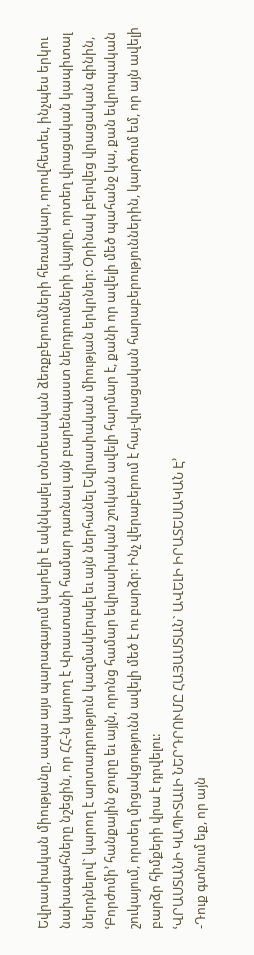Եվրասիական միությանը, ապա այս պարագայում կարելի է ակնկալել տնտեսական ձեռքբերումների հեռանկար, որովհետեւ, ինչպես երկու նախագահները նշեցին, որ ՀՀ-ն կարող է Վրաստանի համար դառնալ այն բարենպաստ ներդրումների վայրը, որտեղ վրացական կապիտալ ներդնելով` կարող է արտադրություն կազմակերպել եւ այն ներհանել Եվրասիական միության երկրներ: Օրինակ բերվեց վրացական գինին, ՙԲորժոմի՚ հանքային ջուրը եւ այլն, որոնց համար եվրասիական շուկան ավելի հարմար է, քանի որ ավելի մեծ պահանջ կա, քան եվրոպական շուկայում, որտեղ մրցակցությունն ավելի մեծ է ու բարձր: Ինչ վերաբերում է հայ-վրացական հարաբերություններին, կարծում եմ, որ այն ավելի բարձր հիմքերի վրա է դրվելու:
ՙՎՐԱՍՏԱՆԻ ԿԱՊԻՏԱԼԻ ՆԵՐԴՐՈՒՄԸ ՀԱՅԱՍՏԱՆ` ԱՎԵԼԻ ԻՐԱՏԵՍԱԿԱՆ Է՚
-Դուք գտնում եք, որ այն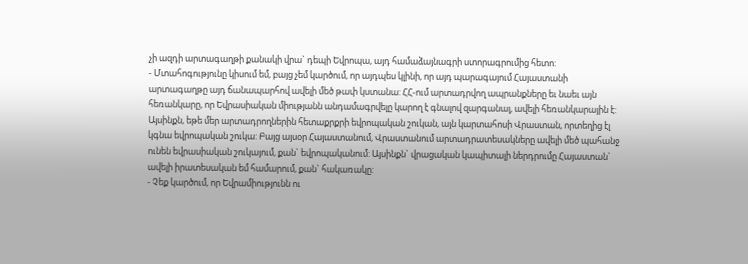չի ազդի արտագաղթի քանակի վրա` դեպի Եվրոպա, այդ համաձայնագրի ստորագրումից հետո:
- Մտահոգությունը կիսում եմ, բայց չեմ կարծում, որ այդպես կլինի, որ այդ պարագայում Հայաստանի արտագաղթը այդ ճանապարհով ավելի մեծ թափ կստանա: ՀՀ-ում արտադրվող ապրանքները եւ նաեւ այն հեռանկարը, որ Եվրասիական միությանն անդամագրվելը կարող է գնալով զարգանալ, ավելի հեռանկարային է: Այսինքն, եթե մեր արտադրողներին հետաքրքրի եվրոպական շուկան, այն կարտահոսի Վրաստան, որտեղից էլ կգնա եվրոպական շուկա: Բայց այսօր Հայաստանում, Վրաստանում արտադրատեսակները ավելի մեծ պահանջ ունեն եվրասիական շուկայում, քան` եվրոպականում: Այսինքն` վրացական կապիտալի ներդրումը Հայաստան` ավելի իրատեսական եմ համարում, քան` հակառակը:
- Չեք կարծում, որ Եվրամիությունն ու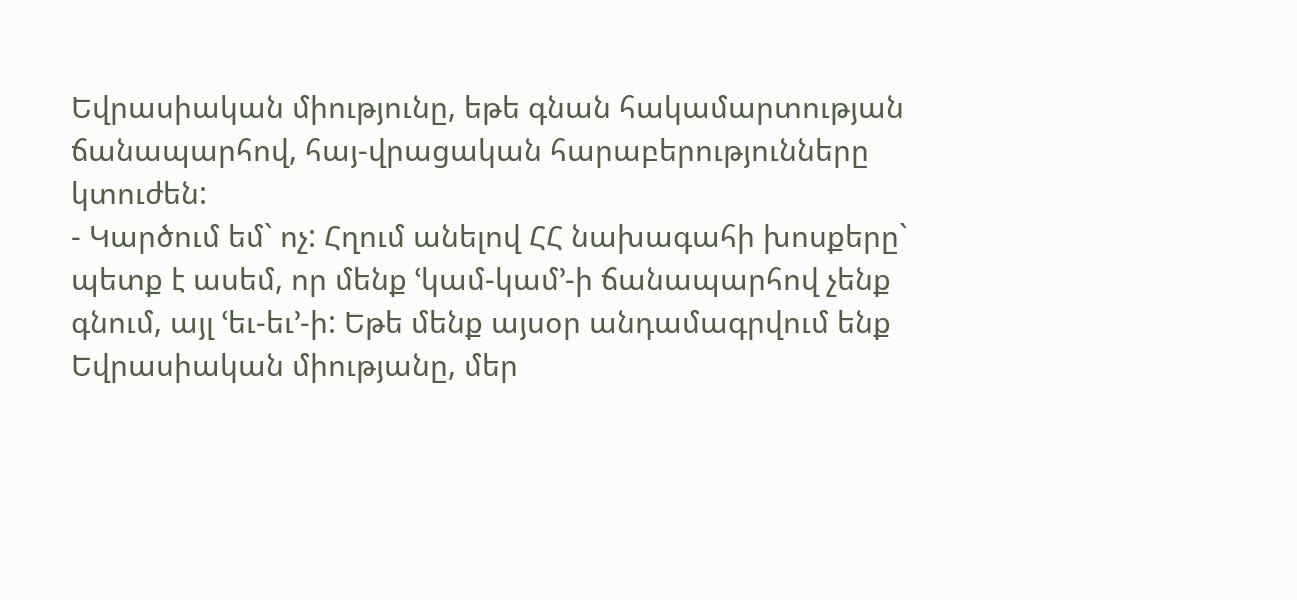Եվրասիական միությունը, եթե գնան հակամարտության ճանապարհով, հայ-վրացական հարաբերությունները կտուժեն:
- Կարծում եմ` ոչ: Հղում անելով ՀՀ նախագահի խոսքերը` պետք է ասեմ, որ մենք ՙկամ-կամ՚-ի ճանապարհով չենք գնում, այլ ՙեւ-եւ՚-ի: Եթե մենք այսօր անդամագրվում ենք Եվրասիական միությանը, մեր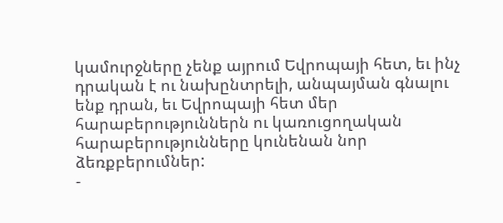կամուրջները չենք այրում Եվրոպայի հետ, եւ ինչ դրական է ու նախընտրելի, անպայման գնալու ենք դրան, եւ Եվրոպայի հետ մեր հարաբերություններն ու կառուցողական հարաբերությունները կունենան նոր ձեռքբերումներ:
-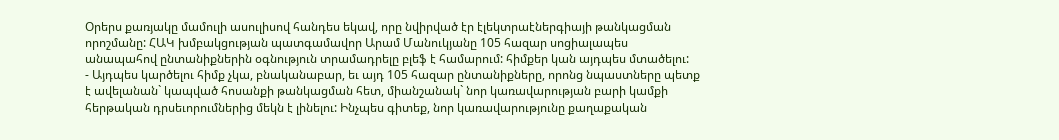Օրերս քառյակը մամուլի ասուլիսով հանդես եկավ, որը նվիրված էր էլեկտրաէներգիայի թանկացման որոշմանը: ՀԱԿ խմբակցության պատգամավոր Արամ Մանուկյանը 105 հազար սոցիալապես անապահով ընտանիքներին օգնություն տրամադրելը բլեֆ է համարում: հիմքեր կան այդպես մտածելու:
- Այդպես կարծելու հիմք չկա, բնականաբար, եւ այդ 105 հազար ընտանիքները, որոնց նպաստները պետք է ավելանան` կապված հոսանքի թանկացման հետ, միանշանակ` նոր կառավարության բարի կամքի հերթական դրսեւորումներից մեկն է լինելու: Ինչպես գիտեք, նոր կառավարությունը քաղաքական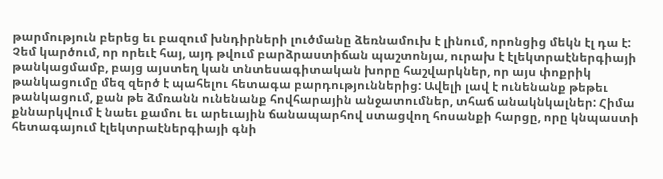թարմություն բերեց եւ բազում խնդիրների լուծմանը ձեռնամուխ է լինում, որոնցից մեկն էլ դա է: Չեմ կարծում, որ որեւէ հայ, այդ թվում բարձրաստիճան պաշտոնյա, ուրախ է էլեկտրաէներգիայի թանկացմամբ, բայց այստեղ կան տնտեսագիտական խորը հաշվարկներ, որ այս փոքրիկ թանկացումը մեզ զերծ է պահելու հետագա բարդություններից: Ավելի լավ է ունենանք թեթեւ թանկացում, քան թե ձմռանն ունենանք հովհարային անջատումներ, տհաճ անակնկալներ: Հիմա քննարկվում է նաեւ քամու եւ արեւային ճանապարհով ստացվող հոսանքի հարցը, որը կնպաստի հետագայում էլեկտրաէներգիայի գնի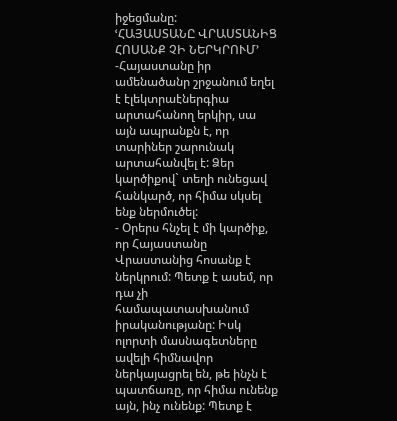իջեցմանը:
ՙՀԱՅԱՍՏԱՆԸ ՎՐԱՍՏԱՆԻՑ ՀՈՍԱՆՔ ՉԻ ՆԵՐԿՐՈՒՄ՚
-Հայաստանը իր ամենածանր շրջանում եղել է էլեկտրաէներգիա արտահանող երկիր, սա այն ապրանքն է, որ տարիներ շարունակ արտահանվել է: Ձեր կարծիքով` տեղի ունեցավ հանկարծ, որ հիմա սկսել ենք ներմուծել:
- Օրերս հնչել է մի կարծիք, որ Հայաստանը Վրաստանից հոսանք է ներկրում: Պետք է ասեմ, որ դա չի համապատասխանում իրականությանը: Իսկ ոլորտի մասնագետները ավելի հիմնավոր ներկայացրել են, թե ինչն է պատճառը, որ հիմա ունենք այն, ինչ ունենք: Պետք է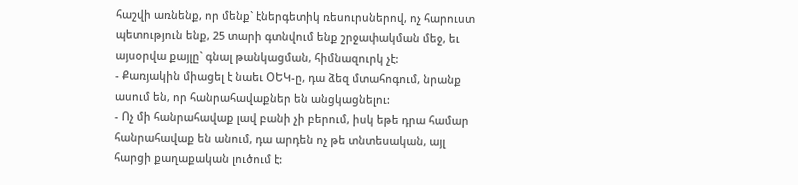հաշվի առնենք, որ մենք` էներգետիկ ռեսուրսներով, ոչ հարուստ պետություն ենք, 25 տարի գտնվում ենք շրջափակման մեջ, եւ այսօրվա քայլը` գնալ թանկացման, հիմնազուրկ չէ:
- Քառյակին միացել է նաեւ ՕԵԿ-ը, դա ձեզ մտահոգում, նրանք ասում են, որ հանրահավաքներ են անցկացնելու:
- Ոչ մի հանրահավաք լավ բանի չի բերում, իսկ եթե դրա համար հանրահավաք են անում, դա արդեն ոչ թե տնտեսական, այլ հարցի քաղաքական լուծում է: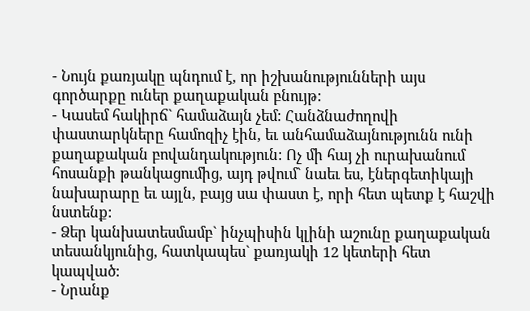- Նույն քառյակը պնդում է, որ իշխանությունների այս գործարքը ուներ քաղաքական բնույթ:
- Կասեմ հակիրճ` համաձայն չեմ: Հանձնաժողովի փաստարկները համոզիչ էին, եւ անհամաձայնությունն ունի քաղաքական բովանդակություն: Ոչ մի հայ չի ուրախանում հոսանքի թանկացումից, այդ թվում` նաեւ ես, էներգետիկայի նախարարը եւ այլն, բայց սա փաստ է, որի հետ պետք է հաշվի նստենք:
- Ձեր կանխատեսմամբ` ինչպիսին կլինի աշունը քաղաքական տեսանկյունից, հատկապես` քառյակի 12 կետերի հետ կապված:
- Նրանք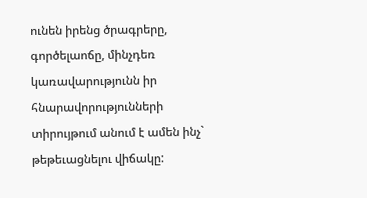ունեն իրենց ծրագրերը, գործելաոճը, մինչդեռ կառավարությունն իր հնարավորությունների տիրույթում անում է ամեն ինչ` թեթեւացնելու վիճակը: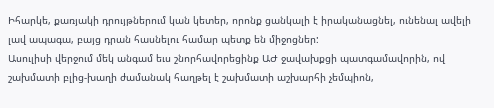Իհարկե, քառյակի դրույթներում կան կետեր, որոնք ցանկալի է իրականացնել, ունենալ ավելի լավ ապագա, բայց դրան հասնելու համար պետք են միջոցներ:
Ասուլիսի վերջում մեկ անգամ եւս շնորհավորեցինք ԱԺ ջավախքցի պատգամավորին, ով շախմատի բլից-խաղի ժամանակ հաղթել է շախմատի աշխարհի չեմպիոն,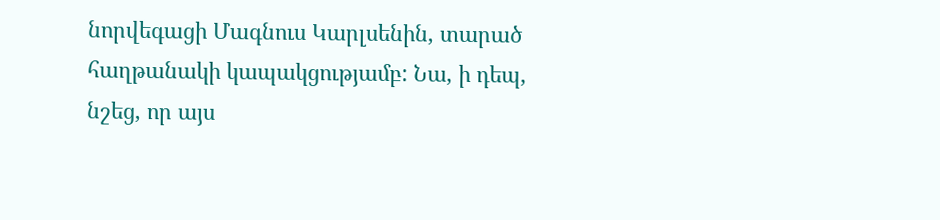նորվեգացի Մագնուս Կարլսենին, տարած հաղթանակի կապակցությամբ: Նա, ի դեպ, նշեց, որ այս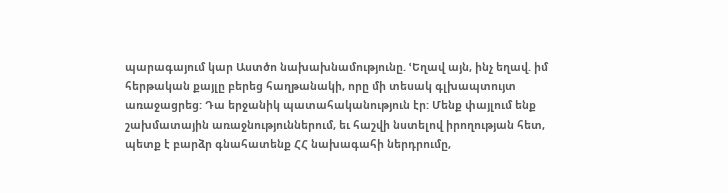պարագայում կար Աստծո նախախնամությունը. ՙԵղավ այն, ինչ եղավ. իմ հերթական քայլը բերեց հաղթանակի, որը մի տեսակ գլխապտույտ առաջացրեց: Դա երջանիկ պատահականություն էր: Մենք փայլում ենք շախմատային առաջնություններում, եւ հաշվի նստելով իրողության հետ, պետք է բարձր գնահատենք ՀՀ նախագահի ներդրումը,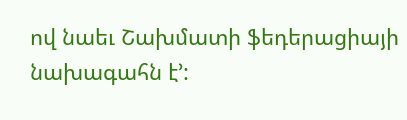ով նաեւ Շախմատի ֆեդերացիայի նախագահն է՚: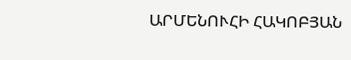ԱՐՄԵՆՈՒՀԻ ՀԱԿՈԲՅԱՆ